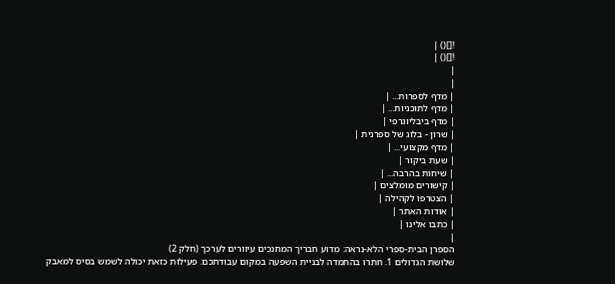![]() |
![]() |
|
|
| מדף לספרות... |
| מדף לתוכניות... |
| מדף ביבליוגרפי |
| שרון - בלוג של ספרנית |
| מדף מקצועי... |
| שעת ביקור |
| שיחות בהרבה... |
| קישורים מומלצים |
| הצטרפו לקהילה |
| אודות האתר |
| כתבו אלינו |
|
הספרן הבית-ספרי הלא-נראה: מדוע חבריך המחנכים עיוורים לערכך (חלק 2)
שלושת הגדולים 1. חתרו בהתמדה לבניית השפעה במקום עבודתכם. פעילות כזאת יכולה לשמש בסיס למאבק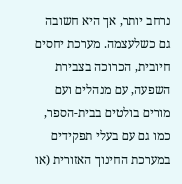נרחב יותר, אך היא חשובה גם כשלעצמה. מערכת יחסים חיובית, הכרוכה בצבירת השפעה, עם מנהלים ועם מורים בולטים בבית-הספר, כמו גם עם בעלי תפקידים במערכת החינוך האזורית (או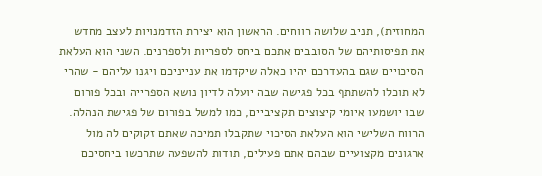המחוזית), תניב שלושה רווחים. הראשון הוא יצירת הזדמנויות לעצב מחדש את תפיסותיהם של הסובבים אתכם ביחס לספריות ולספרנים. השני הוא העלאת הסיכויים שגם בהעדרכם יהיו כאלה שיקדמו את ענייניכם ויגנו עליהם - שהרי לא תוכלו להשתתף בכל פגישה שבה יועלה לדיון נושא הספרייה ובכל פורום שבו יושמעו איומי קיצוצים תקציביים, כמו למשל בפורום של פגישת הנהלה. הרווח השלישי הוא העלאת הסיכוי שתקבלו תמיכה שאתם זקוקים לה מול ארגונים מקצועיים שבהם אתם פעילים, תודות להשפעה שתרכשו ביחסיכם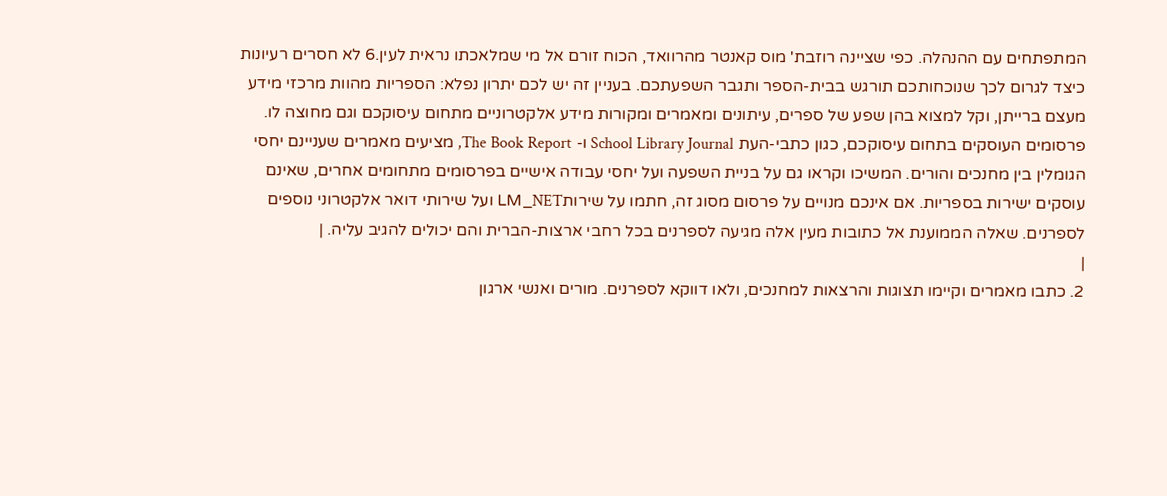המתפתחים עם ההנהלה. כפי שציינה רוזבת' מוס קאנטר מהרוואד, הכוח זורם אל מי שמלאכתו נראית לעין.6 לא חסרים רעיונות כיצד לגרום לכך שנוכחותכם תורגש בבית-הספר ותגבר השפעתכם. בעניין זה יש לכם יתרון נפלא: הספריות מהוות מרכזי מידע מעצם ברייתן, וקל למצוא בהן שפע של ספרים, עיתונים ומאמרים ומקורות מידע אלקטרוניים מתחום עיסוקכם וגם מחוצה לו. פרסומים העוסקים בתחום עיסוקכם, כגון כתבי-העת School Library Journal ו- The Book Report, מציעים מאמרים שעניינם יחסי הגומלין בין מחנכים והורים. המשיכו וקראו גם על בניית השפעה ועל יחסי עבודה אישיים בפרסומים מתחומים אחרים, שאינם עוסקים ישירות בספריות. אם אינכם מנויים על פרסום מסוג זה, חתמו על שירותLM_NET ועל שירותי דואר אלקטרוני נוספים לספרנים. שאלה הממוענת אל כתובות מעין אלה מגיעה לספרנים בכל רחבי ארצות-הברית והם יכולים להגיב עליה. |
|
2. כתבו מאמרים וקיימו תצוגות והרצאות למחנכים, ולאו דווקא לספרנים. מורים ואנשי ארגון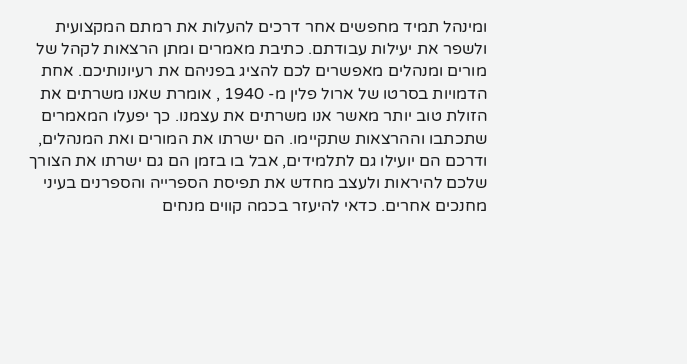ומינהל תמיד מחפשים אחר דרכים להעלות את רמתם המקצועית ולשפר את יעילות עבודתם. כתיבת מאמרים ומתן הרצאות לקהל של מורים ומנהלים מאפשרים לכם להציג בפניהם את רעיונותיכם. אחת הדמויות בסרטו של ארול פלין מ- 1940 , אומרת שאנו משרתים את הזולת טוב יותר מאשר אנו משרתים את עצמנו. כך יפעלו המאמרים שתכתבו וההרצאות שתקיימו. הם ישרתו את המורים ואת המנהלים, ודרכם הם יועילו גם לתלמידים, אבל בו בזמן הם גם ישרתו את הצורך שלכם להיראות ולעצב מחדש את תפיסת הספרייה והספרנים בעיני מחנכים אחרים. כדאי להיעזר בכמה קווים מנחים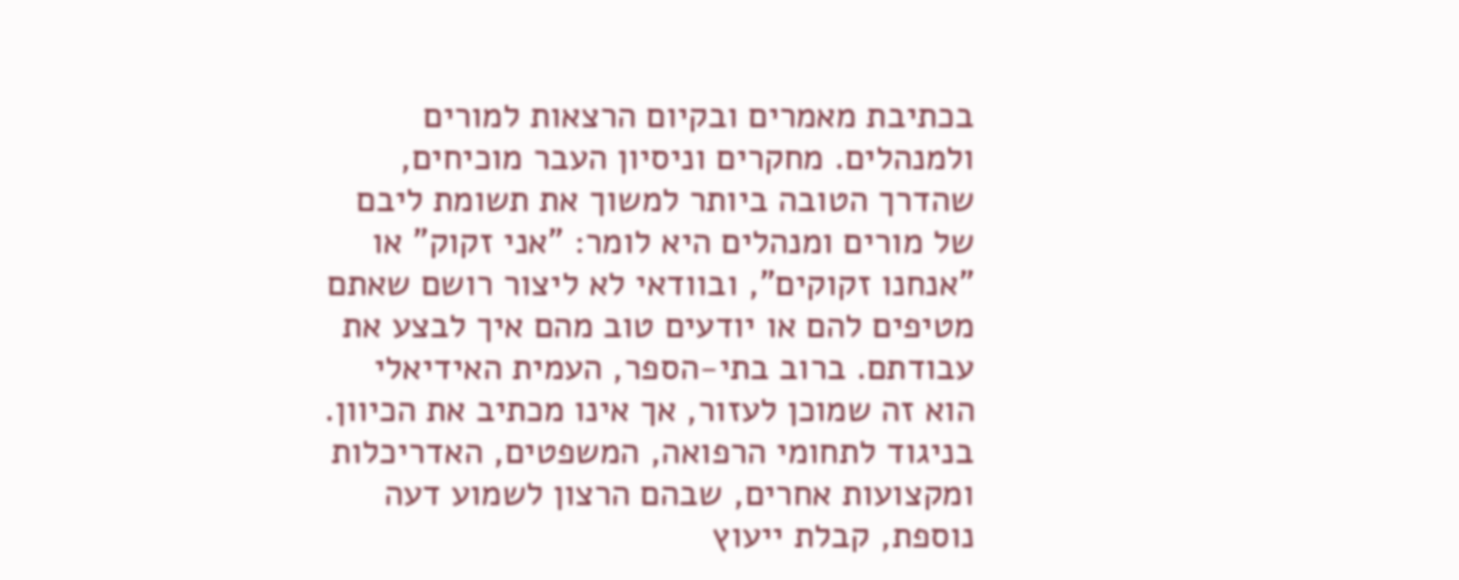בכתיבת מאמרים ובקיום הרצאות למורים ולמנהלים. מחקרים וניסיון העבר מוכיחים, שהדרך הטובה ביותר למשוך את תשומת ליבם של מורים ומנהלים היא לומר: "אני זקוק" או "אנחנו זקוקים", ובוודאי לא ליצור רושם שאתם מטיפים להם או יודעים טוב מהם איך לבצע את עבודתם. ברוב בתי-הספר, העמית האידיאלי הוא זה שמוכן לעזור, אך אינו מכתיב את הכיוון. בניגוד לתחומי הרפואה, המשפטים, האדריכלות ומקצועות אחרים, שבהם הרצון לשמוע דעה נוספת, קבלת ייעוץ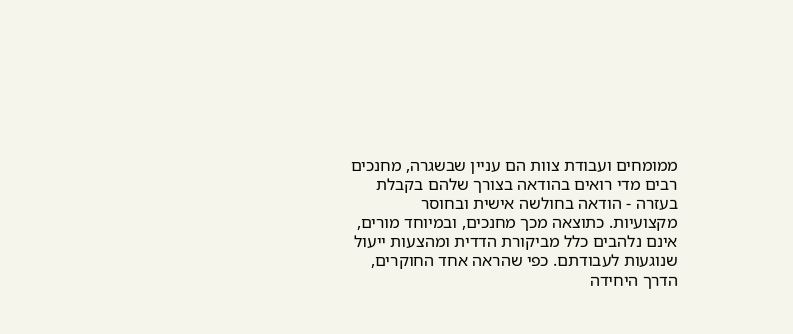ממומחים ועבודת צוות הם עניין שבשגרה, מחנכים רבים מדי רואים בהודאה בצורך שלהם בקבלת בעזרה - הודאה בחולשה אישית ובחוסר מקצועיות. כתוצאה מכך מחנכים, ובמיוחד מורים, אינם נלהבים כלל מביקורת הדדית ומהצעות ייעול שנוגעות לעבודתם. כפי שהראה אחד החוקרים, הדרך היחידה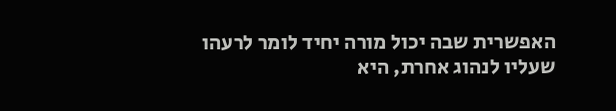האפשרית שבה יכול מורה יחיד לומר לרעהו שעליו לנהוג אחרת, היא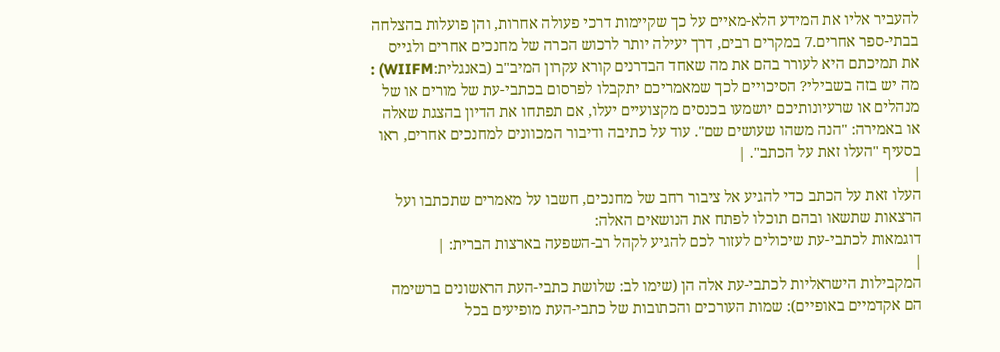להעביר אליו את המידע הלא-מאיים על כך שקיימות דרכי פעולה אחרות, והן פועלות בהצלחה בבתי-ספר אחרים.7 במקרים רבים, דרך יעילה יותר לרכוש הכרה של מחנכים אחרים ולגייס את תמיכתם היא לעורר בהם את מה שאחד הבדרנים קורא עקרון המיב"ב (באנגלית:WIIFM) : מה יש בזה בשבילי? הסיכויים לכך שמאמריכם יתקבלו לפרסום בכתבי-עת של מורים או של מנהלים או שרעיונותיכם יושמעו בכנסים מקצועיים יעלו, אם תפתחו את הדיון בהצגת שאלה או באמירה: "הנה משהו שעושים שם". עוד על כתיבה ודיבור המכוונים למחנכים אחרים, ראו בסעיף "העלו זאת על הכתב". |
|
העלו זאת על הכתב כדי להגיע אל ציבור רחב של מחנכים, חשבו על מאמרים שתכתבו ועל הרצאות שתשאו ובהם תוכלו לפתח את הנושאים האלה:
דוגמאות לכתבי-עת שיכולים לעזור לכם להגיע לקהל רב-השפעה בארצות הברית: |
|
המקבילות הישראליות לכתבי-עת אלה הן (שימו לב: שלושת כתבי-העת הראשונים ברשימה הם אקדמיים באופיים): שמות העורכים והכתובות של כתבי-העת מופיעים בכל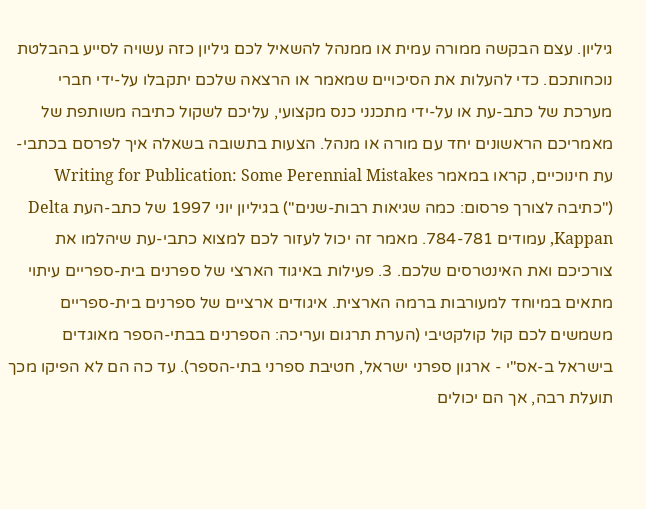גיליון. עצם הבקשה ממורה עמית או ממנהל להשאיל לכם גיליון כזה עשויה לסייע בהבלטת נוכחותכם. כדי להעלות את הסיכויים שמאמר או הרצאה שלכם יתקבלו על-ידי חברי מערכת של כתב-עת או על-ידי מתכנני כנס מקצועי, עליכם לשקול כתיבה משותפת של מאמריכם הראשונים יחד עם מורה או מנהל. הצעות בתשובה בשאלה איך לפרסם בכתבי-עת חינוכיים, קראו במאמר Writing for Publication: Some Perennial Mistakes ("כתיבה לצורך פרסום: כמה שגיאות רבות-שנים") בגיליון יוני 1997 של כתב-העת Delta Kappan, עמודים 784-781. מאמר זה יכול לעזור לכם למצוא כתבי-עת שיהלמו את צורכיכם ואת האינטרסים שלכם. 3. פעילות באיגוד הארצי של ספרנים בית-ספריים עיתוי מתאים במיוחד למעורבות ברמה הארצית. איגודים ארציים של ספרנים בית-ספריים משמשים לכם קול קולקטיבי (הערת תרגום ועריכה: הספרנים בבתי-הספר מאוגדים בישראל ב-אס"י - ארגון ספרני ישראל, חטיבת ספרני בתי-הספר). עד כה הם לא הפיקו מכך תועלת רבה, אך הם יכולים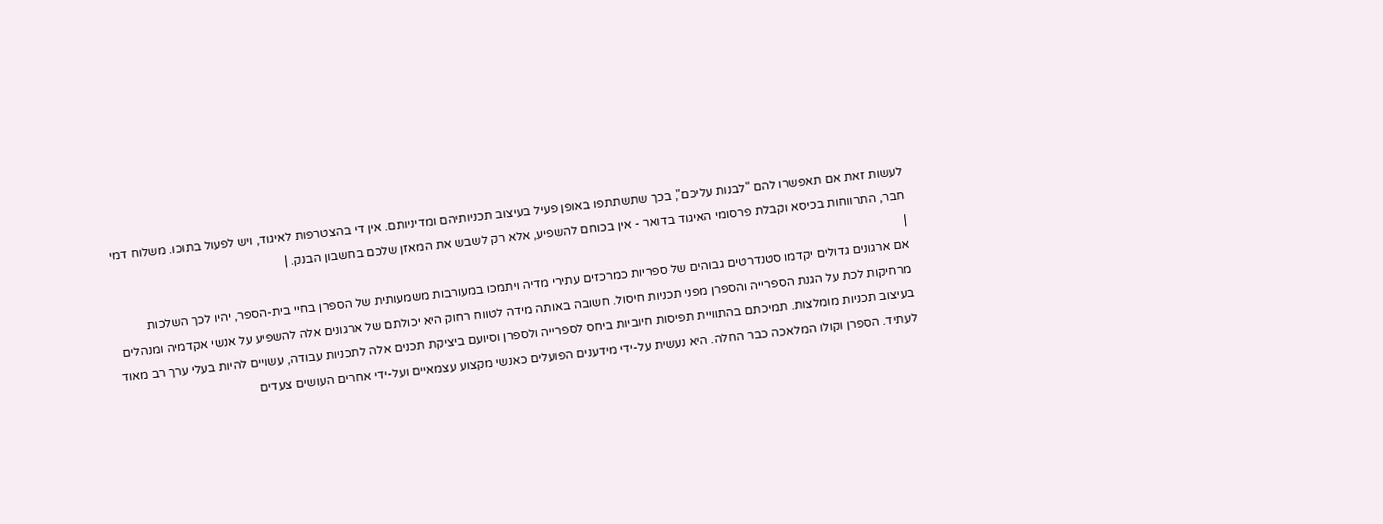לעשות זאת אם תאפשרו להם "לבנות עליכם", בכך שתשתתפו באופן פעיל בעיצוב תכניותיהם ומדיניותם. אין די בהצטרפות לאיגוד, ויש לפעול בתוכו. משלוח דמי חבר, התרווחות בכיסא וקבלת פרסומי האיגוד בדואר - אין בכוחם להשפיע, אלא רק לשבש את המאזן שלכם בחשבון הבנק. |
|
אם ארגונים גדולים יקדמו סטנדרטים גבוהים של ספריות כמרכזים עתירי מדיה ויתמכו במעורבות משמעותית של הספרן בחיי בית-הספר, יהיו לכך השלכות מרחיקות לכת על הגנת הספרייה והספרן מפני תכניות חיסול. חשובה באותה מידה לטווח רחוק היא יכולתם של ארגונים אלה להשפיע על אנשי אקדמיה ומנהלים בעיצוב תכניות מומלצות. תמיכתם בהתוויית תפיסות חיוביות ביחס לספרייה ולספרן וסיועם ביציקת תכנים אלה לתכניות עבודה, עשויים להיות בעלי ערך רב מאוד לעתיד. הספרן וקולו המלאכה כבר החלה. היא נעשית על-ידי מידענים הפועלים כאנשי מקצוע עצמאיים ועל-ידי אחרים העושים צעדים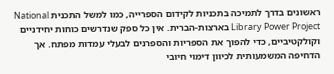ראשונים בדרך לתמיכה בתכניות לקידום הספרייה, כמו למשל התכנית National Library Power Project בארצות-הברית. אין כל ספק שנדרשים כוחות יחידניים וקולקטיביים, כדי להפוך את הספריות והספרנים לבעלי עמדות מפתח. אך הדחיפה המשמעותית לכיוון דימוי חיובי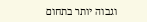וגבוה יותר בתחום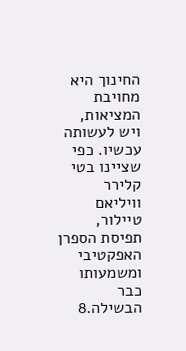החינוך היא מחויבת המציאות, ויש לעשותה עכשיו. כפי שציינו בטי קלירר וויליאם טיילור, תפיסת הספרן האפקטיבי ומשמעותו כבר הבשילה.8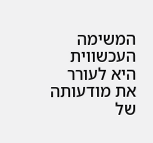המשימה העכשווית היא לעורר את מודעותה של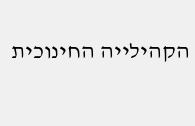הקהילייה החינוכית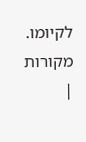לקיומו. מקורות |